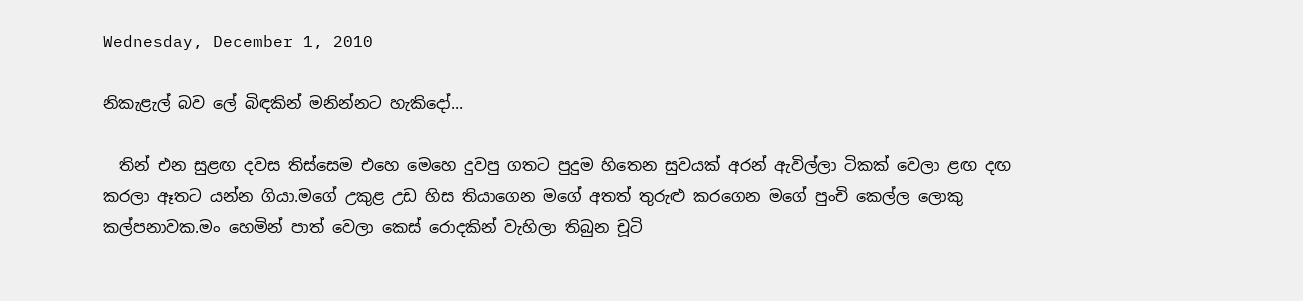Wednesday, December 1, 2010

නිකැළැල් බව ලේ බිඳකින් මනින්නට හැකිදෝ...

  තින් එන සුළඟ දවස තිස්සෙම එහෙ මෙහෙ දුවපු ගතට පුදුම හිතෙන සුවයක් අරන් ඇවිල්ලා ටිකක් වෙලා ළඟ දඟ කරලා ඈතට යන්න ගියා.මගේ උකුළ උඩ හිස තියාගෙන මගේ අතත් තුරුළු කරගෙන මගේ පුංචි කෙල්ල ලොකු කල්පනාවක.මං හෙමින් පාත් වෙලා කෙස් රොදකින් වැහිලා තිබුන චූටි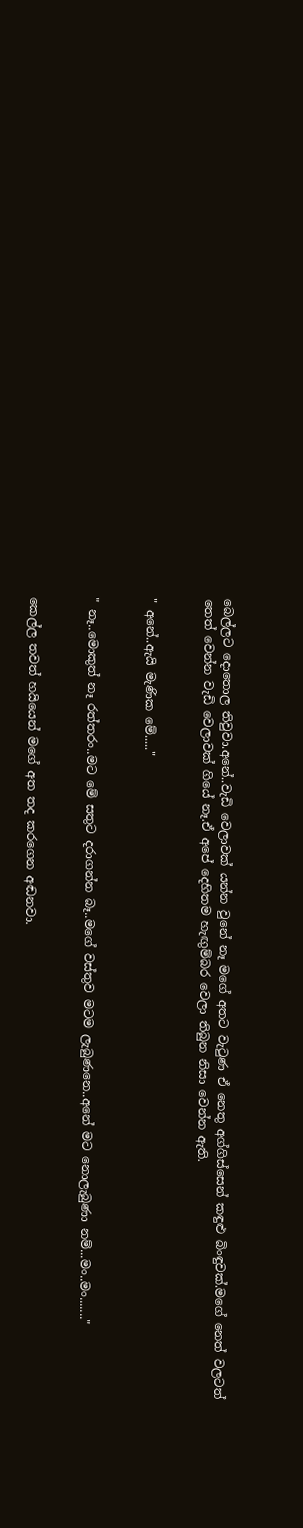බෙල්ලට දොතොල තිවුවා.අනේ..වැඩි වෙලාවක් යන්න වුනේ නෑ මගේ අතට වැටුණ ඒ නෙතු අග්ගිස්සෙන් කඳුළු බිංඳුවක්.මගේ නෙත් වලටත් තෙත් වෙන්න වැඩි වෙලාවක් ගියේ නෑ.ඒ අපේ දෙහිතම හැඟුම්බර වෙලා තිබුන නිසා වෙන්න ඇති.


" අනේ..ඇයි මැණික මේ....."


" නෑ..මොකුත් නෑ රත්තරං..මට මේ සතුට දරාගන්න බෑ..මගේ වස්තුව මටම ලැබුණනෙ..අනේ මට නොලැබුණා නම්...මං..මං......."


කෙල්ල තවත් හයියෙන් මගේ අත තද කරගෙන අඬනවා.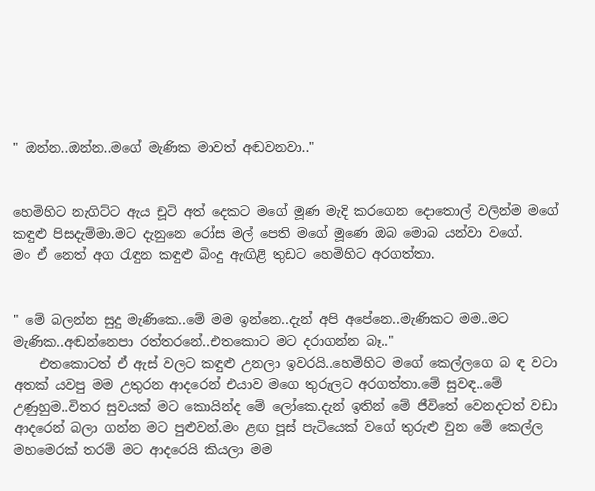" ඔන්න..ඔන්න..මගේ මැණික මාවත් අඬවනවා.."


හෙමිහිට නැගිට්ට ඇය චූටි අත් දෙකට මගේ මූණ මැදි කරගෙන දොතොල් වලින්ම මගේ කඳුළු පිසදැම්මා.මට දැනුනෙ රෝස මල් පෙති ම‍ගේ මූ‍ණෙ ඔබ මොබ යන්වා වගේ.
මං ඒ නෙත් අග රැඳුන කඳුළු බිංදු ඇඟිළි තුඩට හෙමිහිට අරගත්තා.


" මේ බලන්න සුදු මැණිකෙ..මේ මම ඉන්නෙ..දැන් අපි අපේනෙ..මැණිකට මම..මට මැණික..අඬන්නෙපා රත්තරනේ..එතකොට මට දරාගන්න බෑ.."
    එතකොටත් ඒ ඇස් වලට කඳුළු උනලා ඉවරයි..හෙමිහිට මගේ කෙල්ලගෙ බ ඳ වටා අතක් යවපු මම උතුරන ආදරෙන් එයාව මගෙ තුරුලට අරගත්තා.මේ සුවඳ..මේ උණුහුම..විතර සුවයක් මට කොයින්ද මේ ලෝකෙ.දැන් ඉතින් මේ ජීවිතේ වෙනදටත් වඩා ආදරෙන් බලා ගන්න මට පුළුවන්.මං ළඟ පූස් පැටියෙක් වගේ තුරුළු වුන මේ කෙල්ල මහමෙරක් තරම් මට ආදරෙයි කියලා මම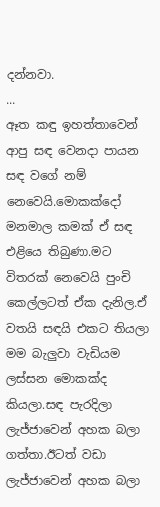දන්නවා.
...
ඈත කඳු ඉහත්තාවෙන් ආපු සඳ වෙනදා පායන සඳ වගේ නම් නෙවෙයි.මොකක්දෝ මනමාල කමක් ඒ සඳ එළියෙ තිබුණා.මට විතරක් නෙවෙයි පුංචි කෙල්ලටත් ඒක දැනිල.ඒ වතයි සඳයි එකට තියලා මම බැලුවා වැඩියම ලස්සන මොකක්ද කියලා.සඳ පැරදිලා ලැජ්ජාවෙන් අහක බලා ගත්තා.ඊටත් වඩා ලැජ්ජාවෙන් අහක බලා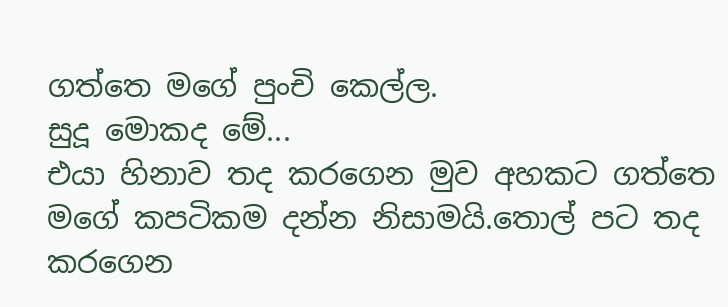ගත්තෙ මගේ පුංචි කෙල්ල.
සුදූ මොකද මේ...
එයා හිනාව තද කරගෙන මුව අහකට ගත්තෙ මගේ කපටිකම දන්න නිසාමයි.තොල් පට තද කරගෙන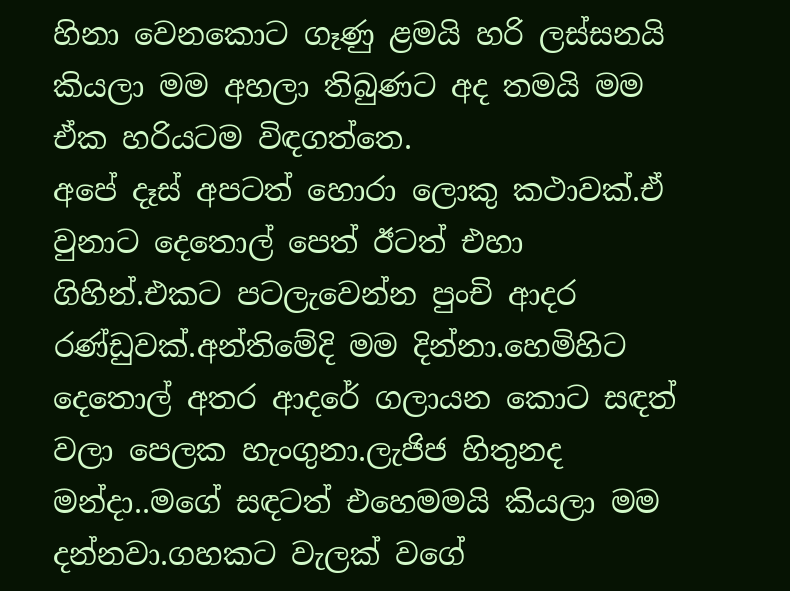හිනා වෙනකොට ගෑණු ළමයි හරි ලස්සනයි කියලා මම අහලා තිබුණට අද තමයි මම ඒක හරියටම විඳගත්තෙ.
අපේ දෑස් අපටත් හොරා ලොකු කථාවක්.ඒ වුනාට දෙතොල් පෙත් ඊටත් එහා ගිහින්.එකට පටලැවෙන්න පුංචි ආදර රණ්ඩුවක්.අන්තිමේදි මම දින්නා.හෙමිහිට දෙතොල් අතර ආදරේ ගලායන කොට සඳත් වලා පෙලක හැංගුනා.ලැජිජ හිතුනද මන්දා..මගේ සඳටත් එහෙමමයි කියලා මම දන්නවා.ගහකට වැලක් වගේ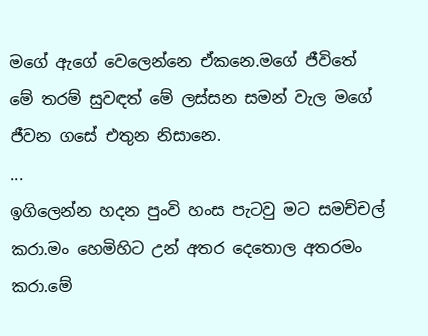මගේ ඇගේ වෙලෙන්නෙ ඒකනෙ.මගේ ජීවිතේ මේ තරම් සුවඳත් මේ ලස්සන සමන් වැල මගේ ජීවන ගසේ එතුන නිසානෙ.
...
ඉගිලෙන්න හදන පුංවි හංස පැටවු මට සමච්චල් කරා.මං හෙමිහිට උන් අතර දෙතොල අතරමං කරා.මේ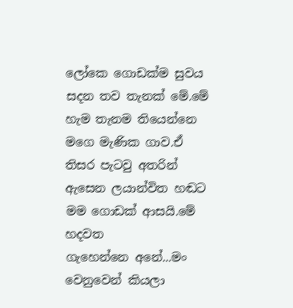ලෝකෙ ගොඩක්ම සුවය සදන තව තැනක් මේ.මේ හැම තැනම තියෙන්නෙ මගෙ මැණික ගාව.ඒ තිසර පැටවු අතරින් ඇසෙන ලයාන්විත හඬට මම ගොඩක් ආසයි.මේ හදවත ගැහෙන්නෙ ‍අනේ...මං වෙනුවෙන් කියලා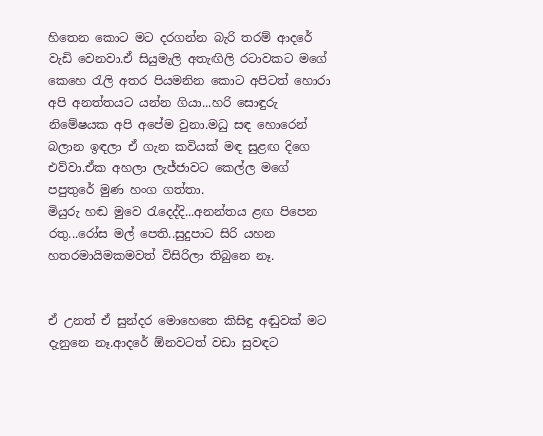හිතෙන කොට මට දරගන්න බැරි තරම් ආදරේ වැඩි වෙනවා.ඒ සියුමැලි අතැඟිලි රටාවකට මගේ කෙහෙ රැලි අතර පියමනින කොට අපිටත් හොරා අපි අනත්තයට යන්න ගියා...හරි සොඳුරු නිමේෂයක අපි අපේම ‍වුනා.මධු සඳ හොරෙන් බලාන ඉඳලා ඒ ගැන කවියක් මඳ සුළඟ දිගෙ එව්වා.ඒක අහලා ලැජ්ජාවට කෙල්ල මගේ පපුතුරේ මුණ හංග ගත්තා.
මියුරු හඬ මුවෙ රැදෙද්දි...අනන්තය ළඟ පිපෙන රතු...රෝස මල් පෙති..සුදුපාට සිරි යහන හතරමායිමකමවත් විසිරිලා තිබුනෙ නෑ.


ඒ උනත් ඒ සුන්දර මොහෙතෙ කිසිඳු අඬුවක් මට දැනුනෙ නෑ.ආදරේ ඕනවටත් වඩා සුවඳට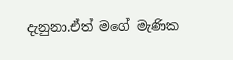දැනුනා.ඒත් මගේ මැණික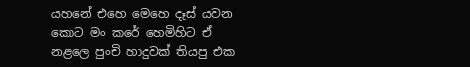යහනේ එහෙ මෙහෙ දෑස් යවන කොට මං කරේ හෙමිහිට ඒ නළලෙ පුංචි හාදුවක් තියපු එක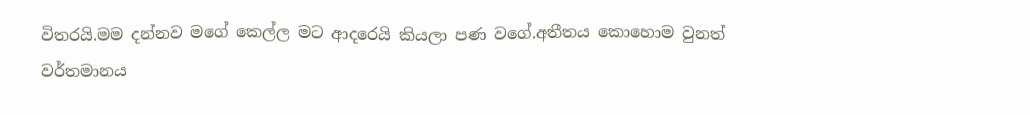විතරයි.මම දන්නව මගේ කෙල්ල මට ආදරෙයි කියලා පණ වගේ.අතීතය කොහොම වුනත් වර්තමානය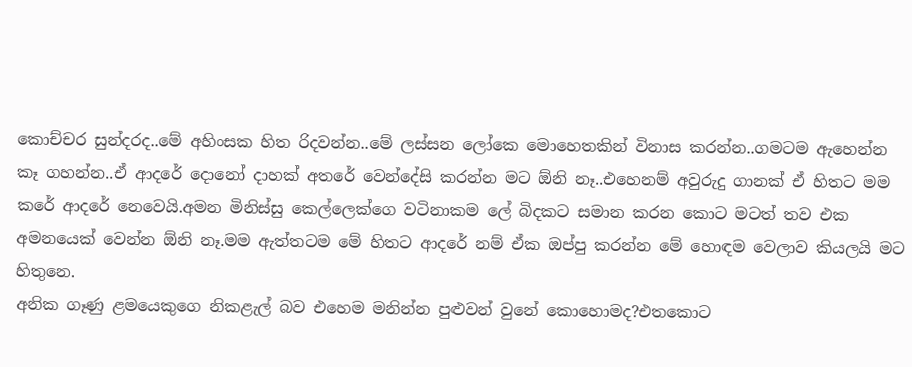කොච්චර සුන්දරද..මේ අහිංසක හිත රිදවන්න..මේ ලස්සන ලෝකෙ මොහෙතකින් විනාස කරන්න..ගමටම ඇහෙන්න කෑ ගහන්න..ඒ ආදරේ දොනෝ දාහක් අ‍තරේ වෙන්දේසි කරන්න මට ඕනි නෑ..එහෙනම් අවුරුදු ගානක් ඒ හිතට මම කරේ ආදරේ නෙවෙයි.අමන මිනිස්සු කෙල්ලෙක්ගෙ වටිනාකම ලේ බිදකට සමාන කරන කොට මටත් තව එක අමනයෙක් වෙන්න ඕනි නෑ.මම ඇත්තටම මේ හිතට ආදරේ නම් ඒක ඔප්පු කරන්න මේ හොඳම වෙලාව කියලයි මට හිතුනෙ.
අනික ‍ගෑණු ළමයෙකුගෙ නිකළැල් බව එහෙම මනින්න පුළුවන් වුනේ කොහොමද?එතකොට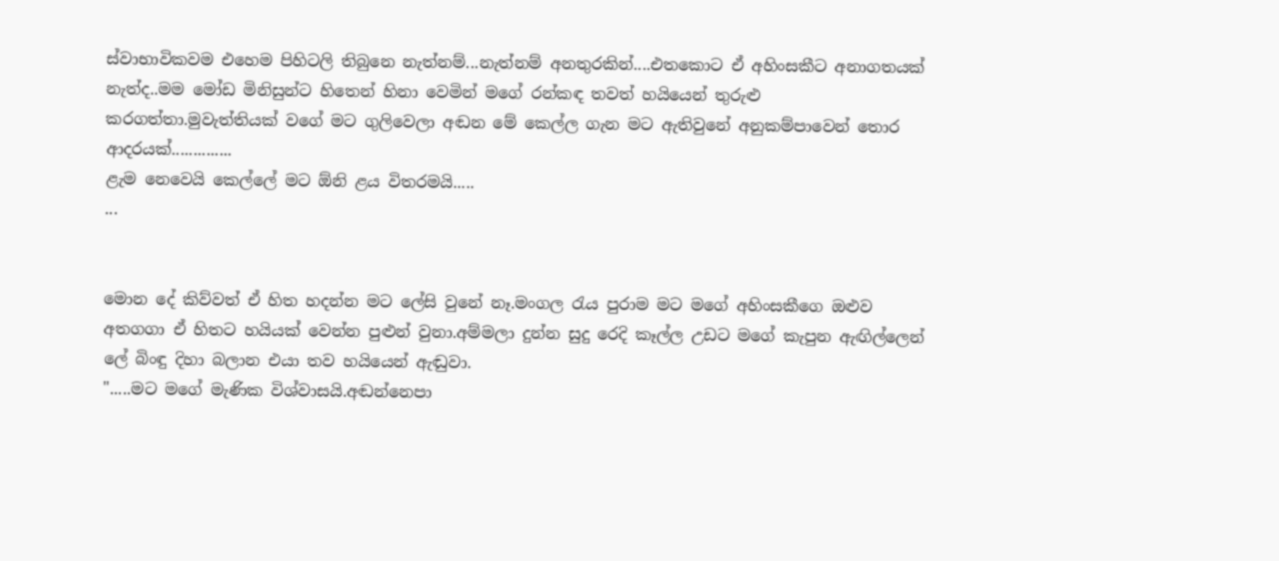ස්වාභාවිකවම එහෙම පිහිටලි තිබුනෙ නැත්නම්...නැත්නම් අනතුරකින්....එතකොට ඒ අහිංසකීට අනාගතයක් නැත්ද..මම මෝඩ මිනිසුන්ට හිතෙන් හිනා වෙමින් මගේ රන්කඳ තවත් හයියෙන් තුරුළු කරගත්තා.මුවැත්තියක් වගේ මට ගුලිවෙලා අඬන මේ කෙල්ල ගැන ‍මට ඇතිවුනේ අනුකම්පාවෙන් තොර ආදරයක්..............
ළැම නෙවෙයි කෙල්ලේ මට ඕනි ළය විතරමයි.....
...


මොන දේ කිව්වත් ඒ හිත හදන්න මට ලේසි වුනේ නෑ.මංගල රැය පුරාම මට මගේ අහිංසකීගෙ ඔළුව අතගගා ඒ හිතට හයියක් වෙන්න පුළුන් වුනා.අම්මලා දුන්න සුදු රෙදි කෑල්ල උඩට මගේ කැපුන ඇඟිල්ලෙන් ලේ බිංඳු දිහා බලාන එයා තව හයියෙන් ඇඬුවා.
".....මට මගේ මැණික විශ්වාසයි.අඬන්නෙපා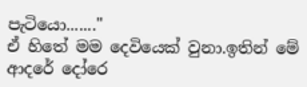පැටියො......."
ඒ හිතේ මම දෙවියෙක් වුනා.ඉතින් මේ ආදරේ දෝරෙ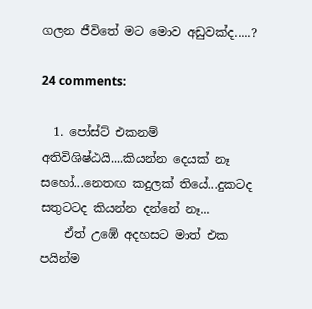ගලන ජීවිතේ මට මොව අඩුවක්ද.....?

24 comments:

  1. පෝස්ට් එකනම් අතිවිශිෂ්ඨයි....කියන්න දෙයක් නෑ සහෝ...නෙතඟ කදුලක් තියේ...දුකටද සතුටටද කියන්න දන්නේ නෑ...
    ඒත් උඹේ අදහසට මාත් එක පයින්ම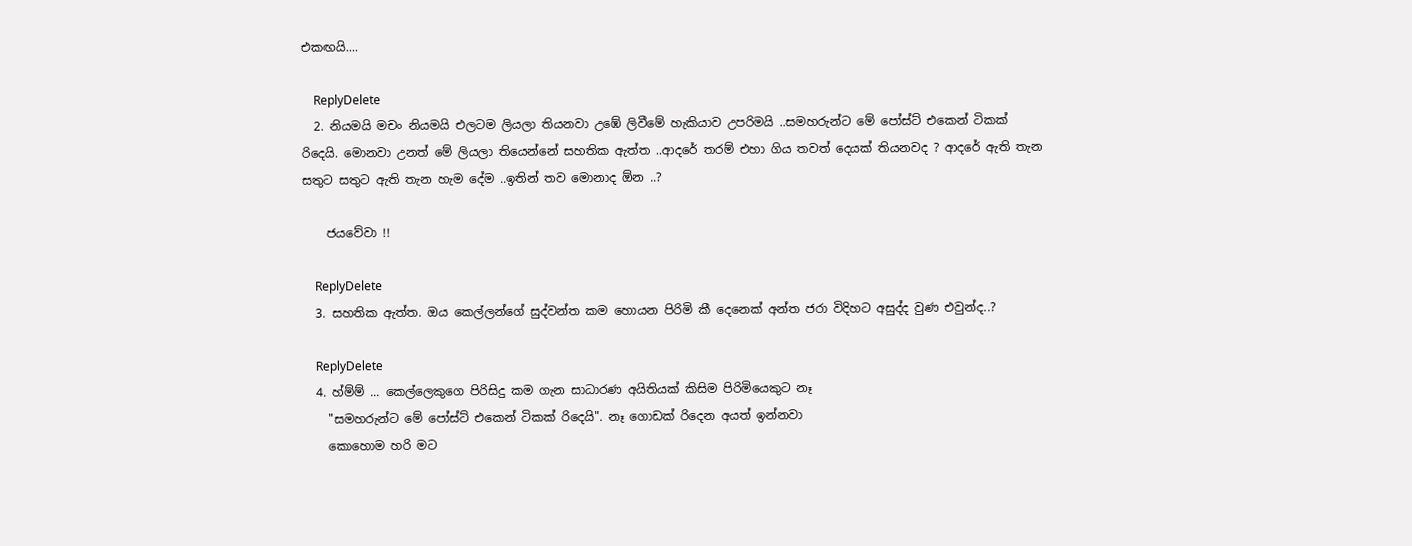එකඟයි....

    ReplyDelete
  2. නියමයි මචං නියමයි එලටම ලියලා තියනවා උඹේ ලිවීමේ හැකියාව උපරිමයි ..සමහරුන්ට මේ පෝස්ට් එකෙන් ටිකක් රිදෙයි. මොනවා උනත් මේ ලියලා තියෙන්නේ සහතික ඇත්ත ..ආදරේ තරම් එහා ගිය තවත් දෙයක් තියනවද ? ආදරේ ඇති තැන සතුට සතුට ඇති තැන හැම දේම ..ඉතින් තව මොනාද ඕන ..?

    ජයවේවා !!

    ReplyDelete
  3. සහතික ඇත්ත. ඔය කෙල්ලන්ගේ සුද්වන්ත කම හොයන පිරිමි කී දෙනෙක් අන්ත ජරා විදිහට අසුද්ද වුණ එවුන්ද..?

    ReplyDelete
  4. හ්ම්ම් ... කෙල්ලෙකුගෙ පිරිසිදු කම ගැන සාධාරණ අයිතියක් කිසිම පිරිමියෙකුට නෑ
    "සමහරුන්ට මේ පෝස්ට් එකෙන් ටිකක් රිදෙයි". නෑ ගොඩක් රිදෙන අයත් ඉන්නවා
    කොහොම හරි මට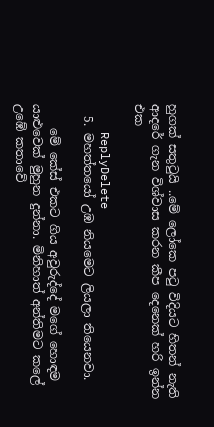හුගක් සතුටුයි ..මේ ලෝකෙ පටු විදියට හිතන් නැති ආදරේ ගැන විශ්වාස කරන කීප දෙනෙක් හරි ඉන්න එක

    ReplyDelete
  5. මහත්ත‍යෝ උඹ නියමෙට ලියලා තියෙනවා.

    මේ කේස් එකට ගිය අවුරුද්දේ මගේ හොඳම යාළුවෙක් මුහුන දුන්නා. මිනිහාත් අන්තිමට කලේ උඹේ කතාවේ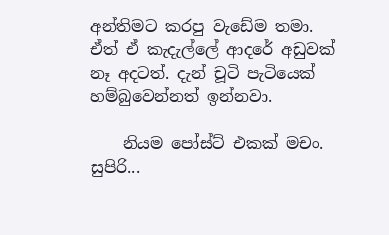අන්තිමට කරපු වැඩේම තමා. ඒත් ඒ කැ‍දැල්ලේ ආදරේ අඩුවක් නෑ අදටත්. දැන් චූටි පැටියෙක් හම්බුවෙන්නත් ඉන්නවා.

    නියම පෝස්ට් එකක් මචං. සුපිරි...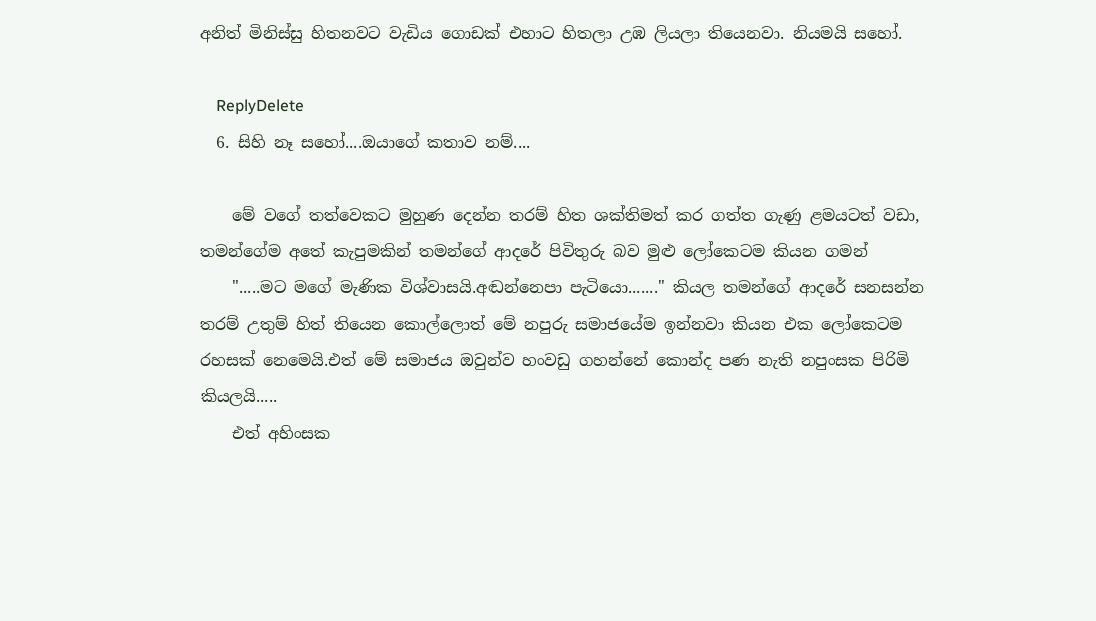අනිත් මිනිස්සු හිතනවට වැඩිය ගොඩක් එහාට හිතලා උඹ ලියලා තියෙනවා. නියමයි සහෝ.

    ReplyDelete
  6. සිහි නෑ සහෝ....ඔයාගේ කතාව නම්....

    මේ වගේ තත්වෙකට මුහුණ දෙන්න තරම් හිත ශක්තිමත් කර ගත්ත ගැණු ළමයටත් වඩා, තමන්ගේම අතේ කැපුමකින් තමන්ගේ ආදරේ පිවිතුරු බව මුළු ලෝකෙටම කියන ගමන්
    ".....මට මගේ මැණික විශ්වාසයි.අඬන්නෙපා පැටියො......." කියල තමන්ගේ ආදරේ සනසන්න තරම් උතුම් හිත් තියෙන කොල්ලොත් මේ නපුරු සමාජයේම ඉන්නවා කියන එක ලෝකෙටම රහසක් නෙමෙයි.එත් මේ සමාජය ඔවුන්ව හංවඩු ගහන්නේ කොන්ද පණ නැති නපුංසක පිරිමි කියලයි.....
    එත් අහිංසක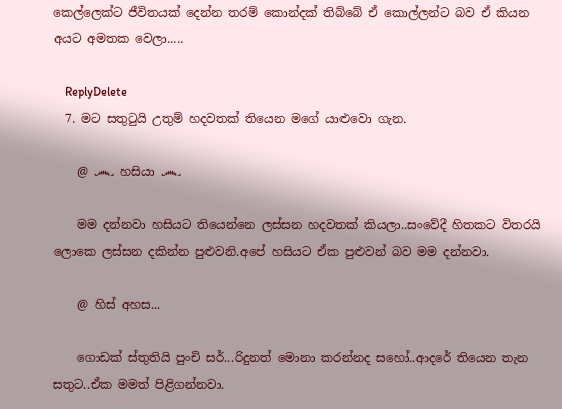කෙල්ලෙක්ට ජීවිතයක් දෙන්න තරම් කොන්දක් තිබ්බේ ඒ කොල්ලන්ට බව ඒ කියන අයට අමතක වෙලා.....

    ReplyDelete
  7. මට සතුටුයි උතුම් හදවතක් තියෙන මගේ යාළුවො ගැන.

    @ ෴ හසියා ෴

    මම දන්නවා හසියට තියෙන්නෙ ලස්සන හදවතක් කියලා..සංවේදී හිතකට විතරයි ලොකෙ ලස්සන දකින්න පුළුවනි.අපේ හසියට ඒක පුළුවන් බව මම දන්නවා.

    @ හිස් අහස...

    ගොඩක් ස්තුතියි පුංචි සර්...රිදුනත් මොනා කරන්නද සහෝ..ආදරේ තියෙන තැන සතුට..ඒක මමත් පිළිගන්නවා.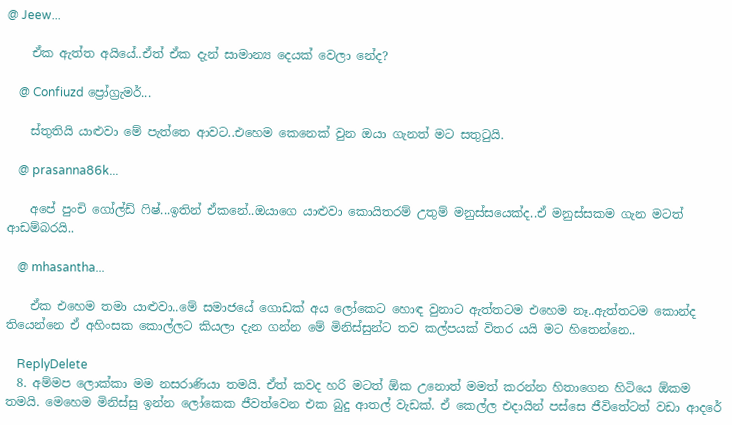@ Jeew...

    ඒක ඇත්ත අයියේ..ඒත් ඒක දැන් සාමාන්‍ය දෙයක් වෙලා නේද?

    @ Confiuzd ප්‍රෝග්‍රැමර්...

    ස්තුතියි යාළුවා මේ පැත්තෙ ආවට..එහෙම කෙනෙක් වුන ඔයා ගැනත් මට සතුටුයි.

    @ prasanna86k...

    අපේ පුංචි ගෝල්ඩ් ෆිෂ්...ඉතින් ඒකනේ..ඔයාගෙ යාළු‍වා කොයිතරම් උතුම් මනුස්සයෙක්ද..ඒ මනුස්සකම ගැන මටත් ආඩම්බරයි..

    @ mhasantha...

    ඒක එහෙම තමා යාළුවා..මේ සමාජයේ ගොඩක් අය ලෝකෙට හොඳ වුනාට ඇත්තටම එහෙම නෑ..ඇත්තටම කොන්ද තියෙන්නෙ ඒ අහිංසක කොල්ලට කියලා දැන ගන්න මේ මිනිස්සුන්ට තව කල්පයක් විතර යයි මට හිතෙන්නෙ..

    ReplyDelete
  8. අම්මප ලොක්කා මම නසරාණියා තමයි. ඒත් කවද හරි මටත් ඕක උනොත් මමත් කරන්න හිතාගෙන හිටියෙ ඕකම තමයි. මෙහෙම මිනිස්සු ඉන්න ලෝකෙක ජීවත්වෙන එක බුදු ආතල් වැඩක්. ඒ කෙල්ල එදායින් පස්සෙ ජීවිතේටත් වඩා ආදරේ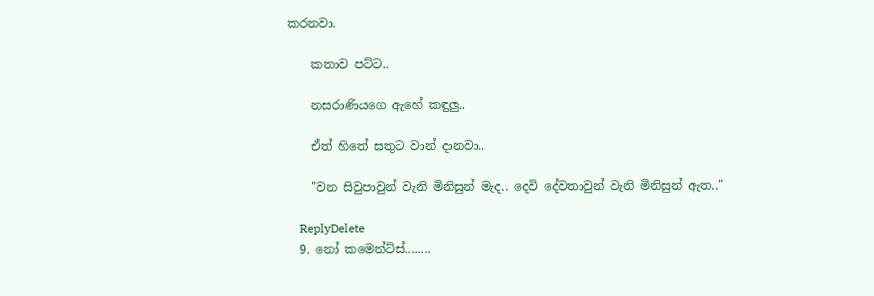කරනවා.

    කතාව පට්ට..

    නසරාණියගෙ ඇහේ කඳුලු..

    ඒත් හිතේ සතුට වාන් දානවා..

    "වන සිවුපාවුන් වැනි මිනිසුන් මැද.. දෙවි දේවතාවුන් වැනි මිනිසුන් ඇත.."

    ReplyDelete
  9. නෝ කමෙන්ට්ස්........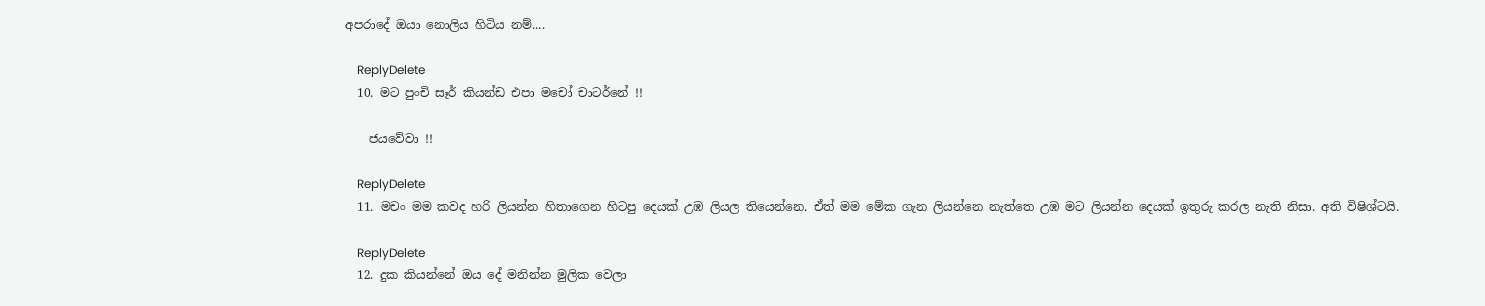අපරාදේ ඔයා නොලිය හිටිය නම්....

    ReplyDelete
  10. මට පුංචි සෑර් කියන්ඩ එපා මචෝ චාටර්නේ !!

    ජයවේවා !!

    ReplyDelete
  11. මචං මම කවද හරි ලියන්න හිතාගෙන හිටපු දෙයක් උඹ ලියල තියෙන්නෙ. ඒත් මම මේක ගැන ලියන්නෙ නැත්තෙ උඹ මට ලියන්න දෙයක් ඉතුරු කරල නැති නිසා. අති විෂිශ්ටයි.

    ReplyDelete
  12. දුක කියන්නේ ඔය දේ මනින්න මුලික වෙලා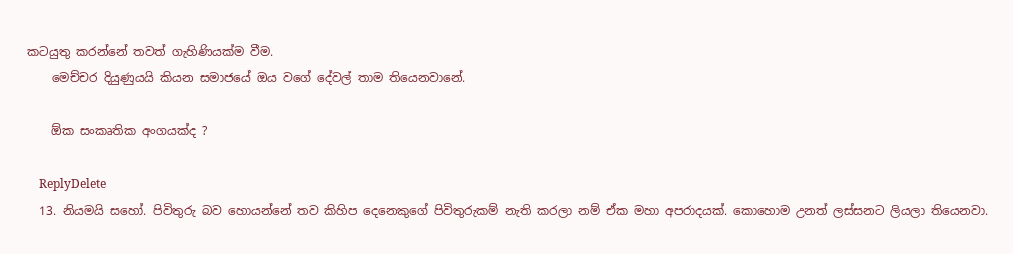කටයුතු කරන්නේ තවත් ගැහිණියක්ම වීම.
    මෙච්චර දියුණුයයි කියන සමාජයේ ඔය වගේ දේවල් තාම තියෙනවානේ.

    ඕක සංකෘතික අංගයක්ද ?

    ReplyDelete
  13. නියමයි සහෝ. පිවිතුරු බව හොයන්නේ තව කිහිප දෙනෙකුගේ පිවිතුරුකම් නැති කරලා නම් ඒක මහා අපරාදයක්. කොහොම උනත් ලස්සනට ලියලා තියෙනවා.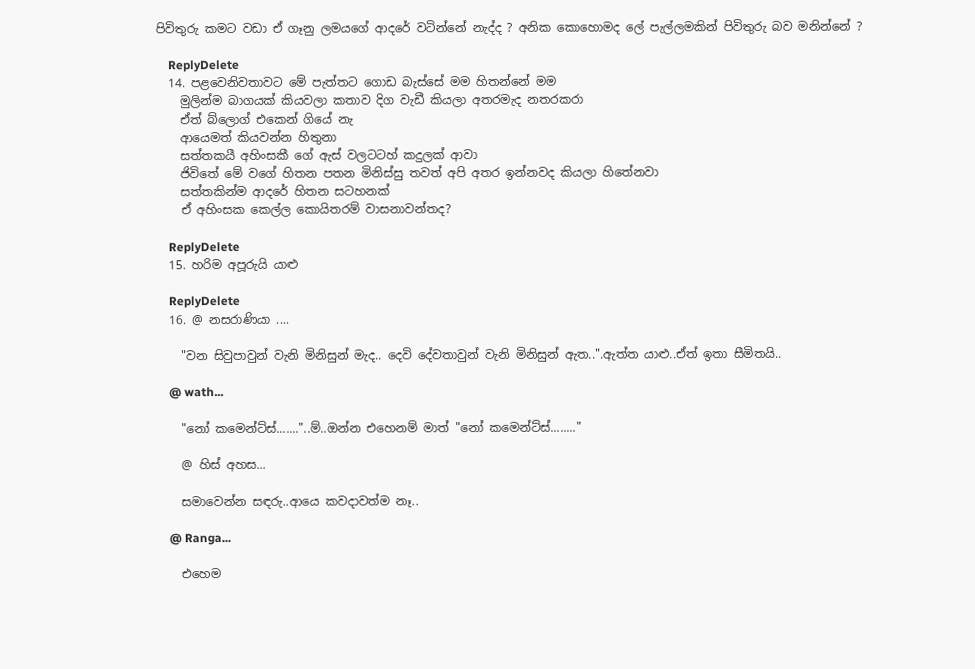පිවිතුරු කමට වඩා ඒ ගෑනු ලමයගේ ආදරේ වටින්නේ නැද්ද ? අනික කොහොමද ලේ පැල්ලමකින් පිවිතුරු බව මනින්නේ ?

    ReplyDelete
  14. පළවෙනිවතාවට මේ පැත්තට ගොඩ බැස්සේ මම හිතන්නේ මම
    මුලින්ම බාගයක් කියවලා කතාව දිග වැඩී කියලා අතරමැද නතරකරා
    ඒත් බ්ලොග් එකෙන් ගියේ නැ
    ආයෙමත් කියවන්න හිතුනා
    සත්තකයී අහිංසකී ගේ ඇස් වලටටහ් කදුලක් ආවා
    ජිවිතේ මේ වගේ හිතන පතන මිනිස්සු තවත් අපි අතර ඉන්නවද කියලා හිතේනවා
    සත්තකින්ම ආදරේ හිතන සටහනක්
    ඒ අහිංසක කෙල්ල කොයිතරම් වාසනාවන්තද?

    ReplyDelete
  15. හරිම අපූරුයි යාළු

    ReplyDelete
  16. @ නසරාණියා ....

    "වන සිවුපාවුන් වැනි මිනිසුන් මැද.. දෙවි දේවතාවුන් වැනි මිනිසුන් ඇත..".ඇත්ත යාළු..ඒත් ඉතා සීමිතයි..

    @ wath...

    "නෝ කමෙන්ට්ස්......."..ම්..ඔන්න එහෙනම් මාත් "නෝ කමෙන්ට්ස්........"

    @ හිස් අහස...

    සමාවෙන්න සඳරු..ආයෙ කවදාවත්ම නෑ..

    @ Ranga...

    එහෙම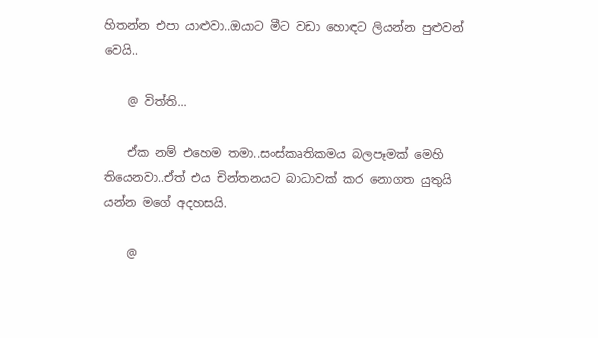හිතන්න එපා යාළුවා..ඔයාට මීට වඩා හොඳට ලියන්න පුළුවන් වෙයි..

    @ විත්ති...

    ඒක නම් එහෙම තමා..සංස්කෘතිකමය බලපෑමක් මෙහි තියෙනවා..ඒත් එය චින්තනයට බාධාවක් කර නොගත යුතුයි යන්න මගේ අදහසයි.

    @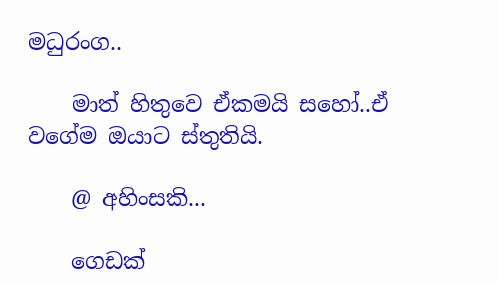මධුරංග..

    මාත් හිතුවෙ ඒකමයි සහෝ..ඒ වගේම ඔයාට ස්තුතියි.

    @ අහිංසකි...

    ගෙඩක්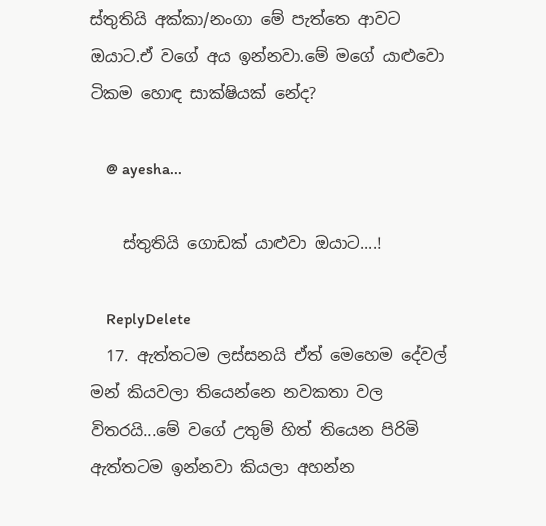ස්තුතියි අක්කා/නංගා මේ පැත්තෙ ආවට ඔයාට.ඒ වගේ අය ඉන්නවා.මේ මගේ යාළුවො ටිකම හොඳ සාක්ෂියක් නේද?

    @ ayesha...

    ස්තුතියි ගොඩක් යාළුවා ඔයාට....!

    ReplyDelete
  17. ඇත්තටම ලස්සනයි ඒත් මෙහෙම දේවල් මන් කියවලා තියෙන්නෙ නවකතා වල විතරයි...මේ වගේ උතුම් හිත් තියෙන පිරිමි ඇත්තටම ඉන්නවා කියලා අහන්න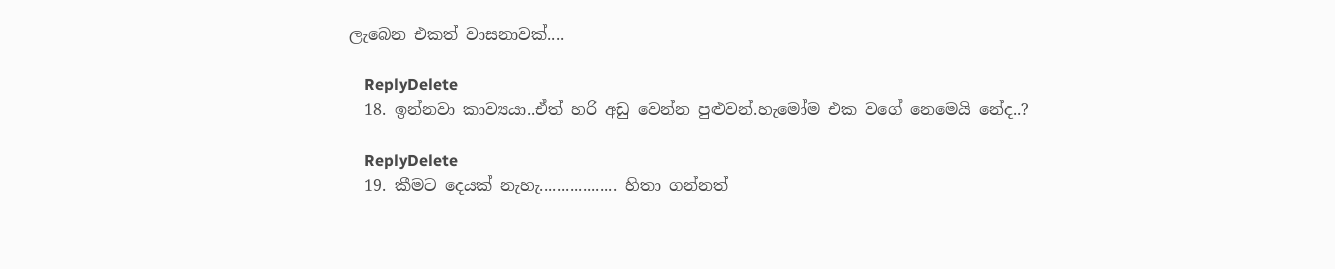ලැබෙන එකත් වාසනාවක්....

    ReplyDelete
  18. ඉන්නවා කාව්‍යයා..ඒත් හරි අඩු වෙන්න පුළුවන්.හැමෝම එක වගේ නෙමෙයි නේද..?

    ReplyDelete
  19. කීමට දෙයක් නැහැ.................. හිතා ගන්නත්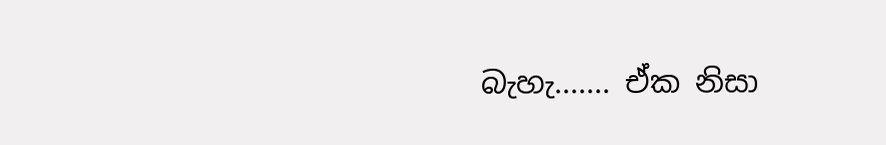බැහැ....... ඒක නිසා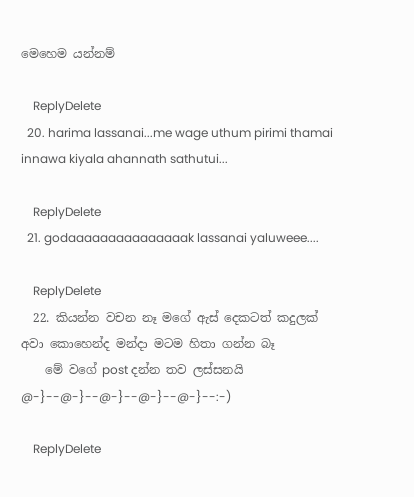මෙහෙම යන්නම්

    ReplyDelete
  20. harima lassanai...me wage uthum pirimi thamai innawa kiyala ahannath sathutui...

    ReplyDelete
  21. godaaaaaaaaaaaaaaak lassanai yaluweee....

    ReplyDelete
  22. කියන්න වචන නෑ මගේ ඇස් දෙකටත් කදුලක් අවා කොහෙන්ද මන්දා මටම හිතා ගන්න බෑ
    මේ වගේ post දන්න තව ලස්සනයි @-}--@-}--@-}--@-}--@-}--:-)

    ReplyDelete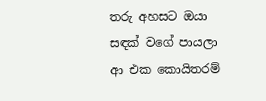තරු අහසට ඔයා සඳක් වගේ පායලා ආ එක කොයිතරම්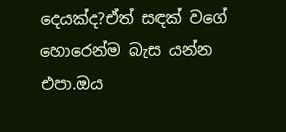දෙයක්ද?ඒත් සඳක් වගේ හොරෙන්ම බැස යන්න එපා.ඔය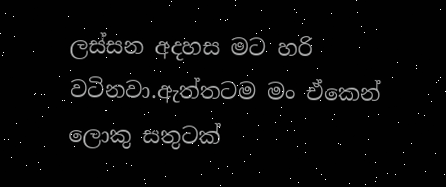ලස්සන අදහස මට හරි වටිනවා.ඇත්තටම මං ඒකෙන් ලොකු සතුටක්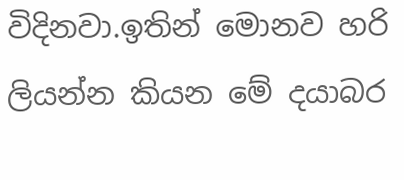විදිනවා.ඉතින් මොනව හරි ලියන්න කියන මේ දයාබර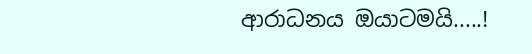ආරාධනය ඔයාටමයි.....!